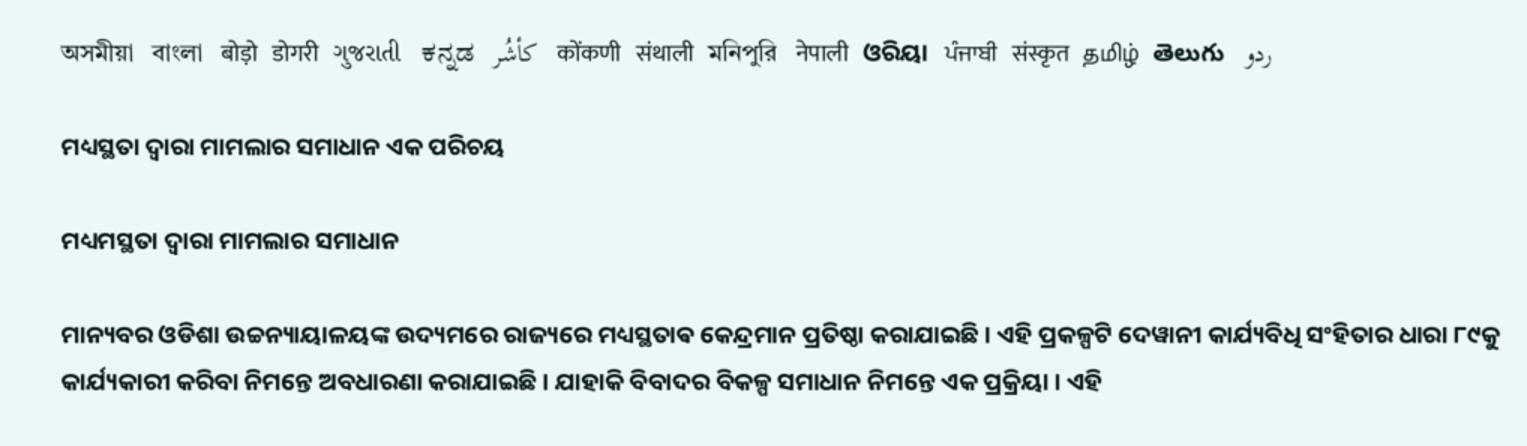অসমীয়া   বাংলা   बोड़ो   डोगरी   ગુજરાતી   ಕನ್ನಡ   كأشُر   कोंकणी   संथाली   মনিপুরি   नेपाली   ଓରିୟା   ਪੰਜਾਬੀ   संस्कृत   தமிழ்  తెలుగు   ردو

ମଧ୍ୟସ୍ଥତା ଦ୍ଵାରା ମାମଲାର ସମାଧାନ ଏକ ପରିଚୟ

ମଧ୍ୟମସ୍ଥତା ଦ୍ଵାରା ମାମଲାର ସମାଧାନ

ମାନ୍ୟବର ଓଡିଶା ଉଚ୍ଚନ୍ୟାୟାଳୟଙ୍କ ଉଦ୍ୟମରେ ରାଜ୍ୟରେ ମଧ୍ୟସ୍ଥତାଵ କେନ୍ଦ୍ରମାନ ପ୍ରତିଷ୍ଠା କରାଯାଇଛି । ଏହି ପ୍ରକଳ୍ପଟି ଦେୱାନୀ କାର୍ଯ୍ୟବିଧି ସଂହିତାର ଧାରା ୮୯କୁ କାର୍ଯ୍ୟକାରୀ କରିବା ନିମନ୍ତେ ଅବଧାରଣା କରାଯାଇଛି । ଯାହାକି ବିବାଦର ବିକଳ୍ପ ସମାଧାନ ନିମନ୍ତେ ଏକ ପ୍ରକ୍ରିୟା । ଏହି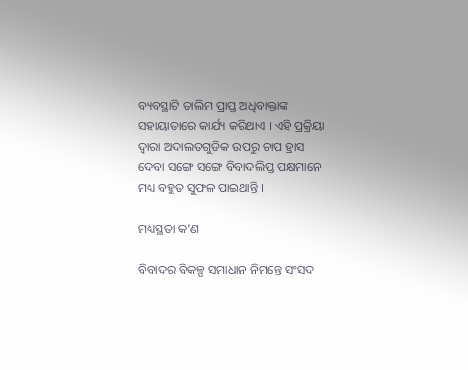ବ୍ୟବସ୍ଥାଟି ତାଲିମ ପ୍ରାପ୍ତ ଅଧିବାକ୍ତାଙ୍କ ସହାୟାତାରେ କାର୍ଯ୍ୟ କରିଥାଏ । ଏହି ପ୍ରକ୍ରିୟା ଦ୍ଵାରା ଅଦାଲତଗୁଡିକ ଉପରୁ ଚାପ ହ୍ରାସ ଦେବା ସଙ୍ଗେ ସଙ୍ଗେ ବିବାଦଲିପ୍ତ ପକ୍ଷମାନେ ମଧ୍ୟ ବହୁତ ସୁଫଳ ପାଇଥାନ୍ତି ।

ମଧ୍ୟସ୍ଥତା କ’ଣ

ବିବାଦର ବିକଳ୍ପ ସମାଧାନ ନିମନ୍ତେ ସଂସଦ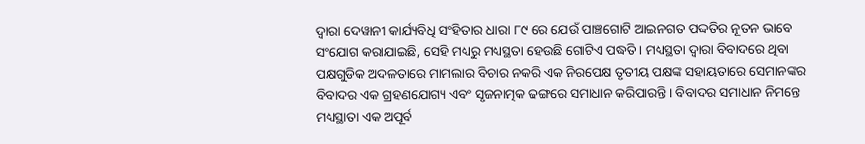ଦ୍ଵାରା ଦେୱାନୀ କାର୍ଯ୍ୟବିଧି ସଂହିତାର ଧାରା ୮୯ ରେ ଯେଉଁ ପାଞ୍ଚଗୋଟି ଆଇନଗତ ପଦ୍ଦତିର ନୂତନ ଭାବେ ସଂଯୋଗ କରାଯାଇଛି, ସେହି ମଧ୍ୟରୁ ମଧ୍ୟସ୍ଥତା ହେଉଛି ଗୋଟିଏ ପଦ୍ଧତି । ମଧ୍ୟସ୍ଥତା ଦ୍ଵାରା ବିବାଦରେ ଥିବା ପକ୍ଷଗୁଡିକ ଅଦଳତାରେ ମାମଲାର ବିଚାର ନକରି ଏକ ନିରପେକ୍ଷ ତୃତୀୟ ପକ୍ଷଙ୍କ ସହାୟତାରେ ସେମାନଙ୍କର ବିବାଦର ଏକ ଗ୍ରହଣଯୋଗ୍ୟ ଏବଂ ସୃଜନାତ୍ମକ ଢଙ୍ଗରେ ସମାଧାନ କରିପାରନ୍ତି । ବିବାଦର ସମାଧାନ ନିମନ୍ତେ ମଧ୍ୟସ୍ଥାତା ଏକ ଅପୂର୍ବ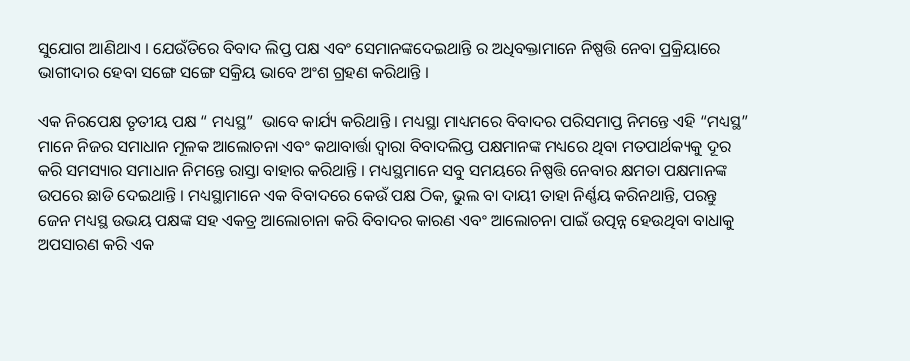ସୁଯୋଗ ଆଣିଥାଏ । ଯେଉଁତିରେ ବିବାଦ ଲିପ୍ତ ପକ୍ଷ ଏବଂ ସେମାନଙ୍କଦେଇଥାନ୍ତି ର ଅଧିବକ୍ତାମାନେ ନିଷ୍ପତ୍ତି ନେବା ପ୍ରକ୍ରିୟାରେ ଭାଗୀଦାର ହେବା ସଙ୍ଗେ ସଙ୍ଗେ ସକ୍ରିୟ ଭାବେ ଅଂଶ ଗ୍ରହଣ କରିଥାନ୍ତି ।

ଏକ ନିରପେକ୍ଷ ତୃତୀୟ ପକ୍ଷ “ ମଧ୍ୟସ୍ଥ”  ଭାବେ କାର୍ଯ୍ୟ କରିଥାନ୍ତି । ମଧ୍ୟସ୍ଥା ମାଧ୍ୟମରେ ବିବାଦର ପରିସମାପ୍ତ ନିମନ୍ତେ ଏହି “ମଧ୍ୟସ୍ଥ” ମାନେ ନିଜର ସମାଧାନ ମୂଳକ ଆଲୋଚନା ଏବଂ କଥାବାର୍ତ୍ତା ଦ୍ଵାରା ବିବାଦଲିପ୍ତ ପକ୍ଷମାନଙ୍କ ମଧ୍ୟରେ ଥିବା ମତପାର୍ଥକ୍ୟକୁ ଦୂର କରି ସମସ୍ୟାର ସମାଧାନ ନିମନ୍ତେ ରାସ୍ତା ବାହାର କରିଥାନ୍ତି । ମଧ୍ୟସ୍ଥମାନେ ସବୁ ସମୟରେ ନିଷ୍ପତ୍ତି ନେବାର କ୍ଷମତା ପକ୍ଷମାନଙ୍କ ଉପରେ ଛାଡି ଦେଇଥାନ୍ତି । ମଧ୍ୟସ୍ଥାମାନେ ଏକ ବିବାଦରେ କେଉଁ ପକ୍ଷ ଠିକ, ଭୁଲ ବା ଦାୟୀ ତାହା ନିର୍ଣ୍ଣୟ କରିନଥାନ୍ତି, ପରନ୍ତୁ ଜେନ ମଧ୍ୟସ୍ଥ ଉଭୟ ପକ୍ଷଙ୍କ ସହ ଏକତ୍ର ଆଲୋଚାନା କରି ବିବାଦର କାରଣ ଏବଂ ଆଲୋଚନା ପାଇଁ ଉତ୍ପନ୍ନ ହେଉଥିବା ବାଧାକୁ ଅପସାରଣ କରି ଏକ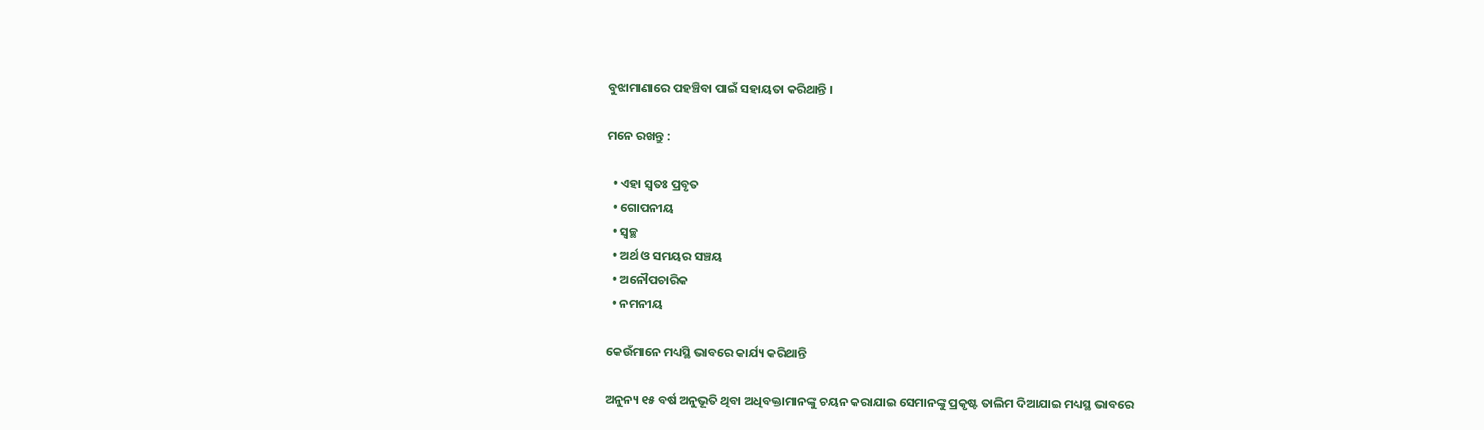ବୁଝାମାଣାରେ ପହଞ୍ଚିବା ପାଇଁ ସହାୟତା କରିଥାନ୍ତି ।

ମନେ ରଖନ୍ତୁ :

  • ଏହା ସ୍ଵତଃ ପ୍ରବୃତ
  • ଗୋପନୀୟ
  • ସ୍ଵଚ୍ଛ
  • ଅର୍ଥ ଓ ସମୟର ସଞ୍ଚୟ
  • ଅନୌପଚାରିକ
  • ନମନୀୟ

କେଉଁମାନେ ମଧ୍ୟସ୍ଥି ଭାବରେ କାର୍ଯ୍ୟ କରିଥାନ୍ତି

ଅନୁନ୍ୟ ୧୫ ବର୍ଷ ଅନୁଭୂତି ଥିବା ଅଧିବକ୍ତାମାନଙ୍କୁ ଚୟନ କରାଯାଇ ସେମାନଙ୍କୁ ପ୍ରକୃଷ୍ଟ ତାଲିମ ଦିଆଯାଇ ମଧ୍ୟସ୍ଥ ଭାବରେ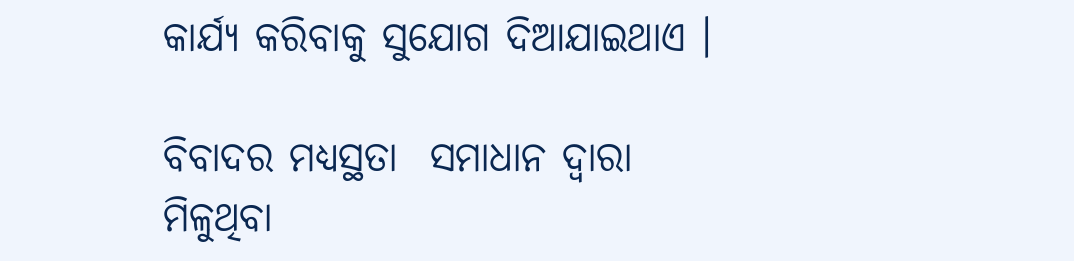କାର୍ଯ୍ୟ କରିବାକୁ ସୁଯୋଗ ଦିଆଯାଇଥାଏ ।

ବିବାଦର ମଧ୍ୟସ୍ଥତା  ସମାଧାନ ଦ୍ଵାରା ମିଳୁଥିବା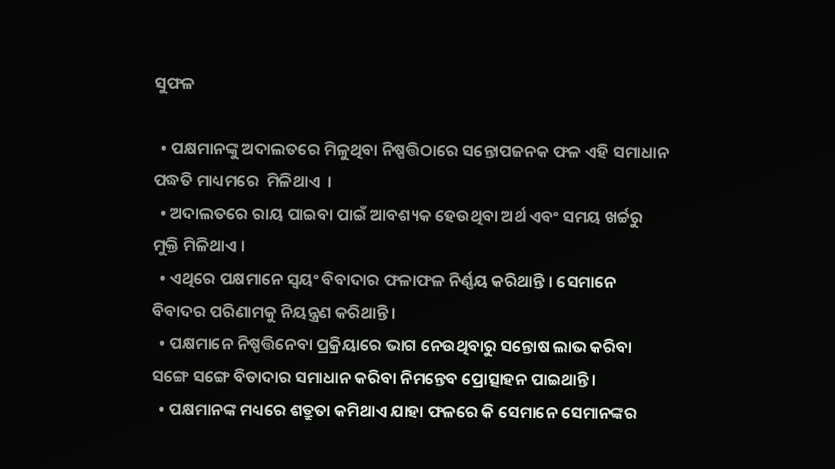ସୁଫଳ

  • ପକ୍ଷମାନଙ୍କୁ ଅଦାଲତରେ ମିଳୁଥିବା ନିଷ୍ପତ୍ତିଠାରେ ସନ୍ତୋପଜନକ ଫଳ ଏହି ସମାଧାନ ପଦ୍ଧତି ମାଧ୍ୟମରେ  ମିଳିଥାଏ  ।
  • ଅଦାଲତରେ ରାୟ ପାଇବା ପାଇଁ ଆବଶ୍ୟକ ହେଉଥିବା ଅର୍ଥ ଏବଂ ସମୟ ଖର୍ଚ୍ଚରୁ ମୁକ୍ତି ମିଳିଥାଏ ।
  • ଏଥିରେ ପକ୍ଷମାନେ ସ୍ଵୟଂ ବିବାଦାର ଫଳାଫଳ ନିର୍ଣ୍ଣୟ କରିଥାନ୍ତି । ସେମାନେ ବିବାଦର ପରିଣାମକୁ ନିୟନ୍ତ୍ରଣ କରିଥାନ୍ତି ।
  • ପକ୍ଷମାନେ ନିଷ୍ପତ୍ତିନେବା ପ୍ରକ୍ରିୟାରେ ଭାଗ ନେଉଥିବାରୁ ସନ୍ତୋଷ ଲାଭ କରିବା ସଙ୍ଗେ ସଙ୍ଗେ ବିଡାଦାର ସମାଧାନ କରିବା ନିମନ୍ତେବ ପ୍ରୋତ୍ସାହନ ପାଇଥାନ୍ତି ।
  • ପକ୍ଷମାନଙ୍କ ମଧ୍ୟରେ ଶତ୍ରୁତା କମିଥାଏ ଯାହା ଫଳରେ କି ସେମାନେ ସେମାନଙ୍କର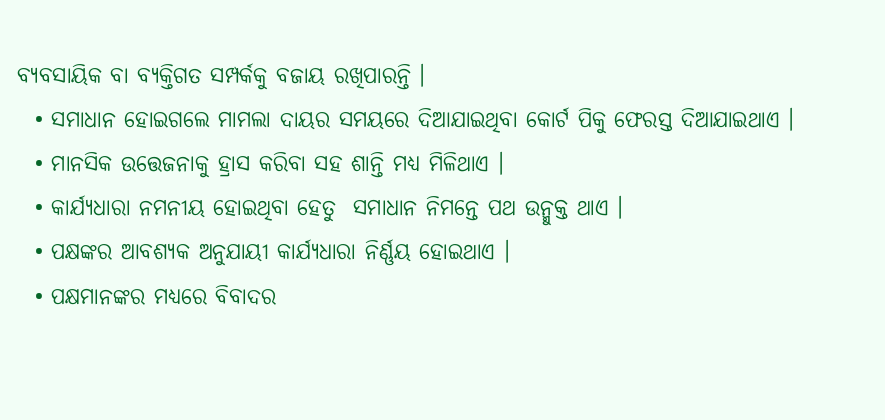ବ୍ୟବସାୟିକ ବା ବ୍ୟକ୍ତିଗତ ସମ୍ପର୍କକୁ ବଜାୟ ରଖିପାରନ୍ତି ।
  • ସମାଧାନ ହୋଇଗଲେ ମାମଲା ଦାୟର ସମୟରେ ଦିଆଯାଇଥିବା କୋର୍ଟ ପିକୁ ଫେରସ୍ତ ଦିଆଯାଇଥାଏ ।
  • ମାନସିକ ଉତ୍ତେଜନାକୁ ହ୍ରାସ କରିବା ସହ ଶାନ୍ତି ମଧ୍ୟ ମିଳିଥାଏ ।
  • କାର୍ଯ୍ୟଧାରା ନମନୀୟ ହୋଇଥିବା ହେତୁ  ସମାଧାନ ନିମନ୍ତେ ପଥ ଉନ୍ମୁକ୍ତ ଥାଏ ।
  • ପକ୍ଷଙ୍କର ଆବଶ୍ୟକ ଅନୁଯାୟୀ କାର୍ଯ୍ୟଧାରା ନିର୍ଣ୍ଣୟ ହୋଇଥାଏ ।
  • ପକ୍ଷମାନଙ୍କର ମଧ୍ୟରେ ବିବାଦର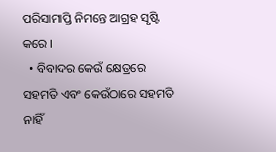ପରିସାମାପ୍ତି ନିମନ୍ତେ ଆଗ୍ରହ ସୃଷ୍ଟି କରେ ।
  • ବିବାଦର କେଉଁ କ୍ଷେତ୍ରରେ ସହମତି ଏବଂ କେଉଁଠାରେ ସହମତି ନାହିଁ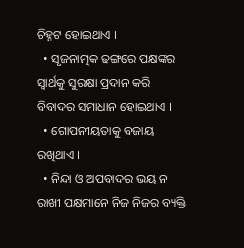ଚିହ୍ନଟ ହୋଇଥାଏ ।
  • ସୃଜନାତ୍ମକ ଢଙ୍ଗରେ ପକ୍ଷଙ୍କର ସ୍ଵାର୍ଥକୁ ସୁରକ୍ଷା ପ୍ରଦାନ କରି ବିବାଦର ସମାଧାନ ହୋଇଥାଏ ।
  • ଗୋପନୀୟତାକୁ ବଜାୟ ରଖିଥାଏ ।
  • ନିନ୍ଦା ଓ ଅପବାଦର ଭୟ ନ ରାଖୀ ପକ୍ଷମାନେ ନିଜ ନିଜର ବ୍ୟକ୍ତି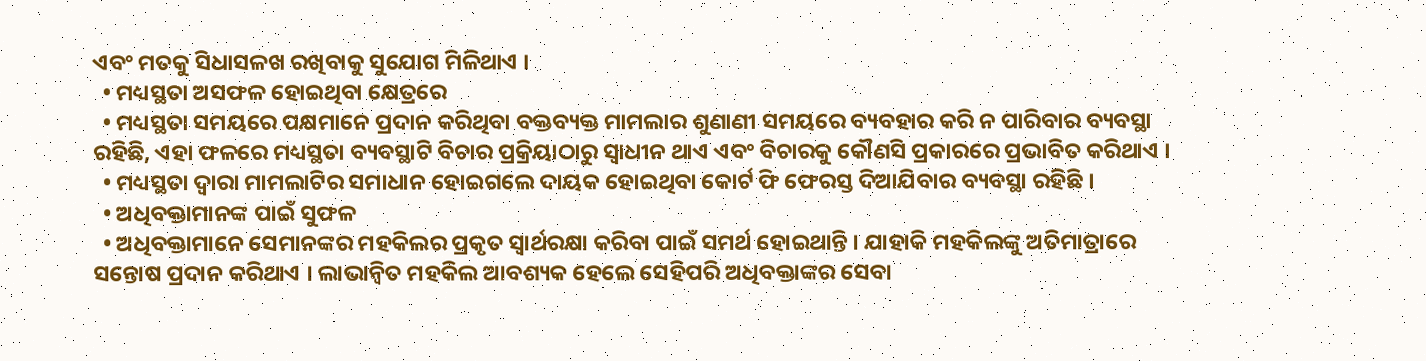ଏବଂ ମତକୁ ସିଧାସଳଖ ରଖିବାକୁ ସୁଯୋଗ ମିଳିଥାଏ ।
  • ମଧ୍ୟସ୍ଥତା ଅସଫଳ ହୋଇଥିବା କ୍ଷେତ୍ରରେ
  • ମଧ୍ୟସ୍ଥତା ସମୟରେ ପକ୍ଷମାନେ ପ୍ରଦାନ କରିଥିବା ବକ୍ତବ୍ୟକ୍ତ ମାମଲାର ଶୁଣାଣୀ ସମୟରେ ବ୍ୟବହାର କରି ନ ପାରିବାର ବ୍ୟବସ୍ଥା ରହିଛି, ଏହା ଫଳରେ ମଧ୍ୟସ୍ଥତା ବ୍ୟବସ୍ଥାଟି ବିଚାର ପ୍ରକ୍ରିୟାଠାରୁ ସ୍ଵାଧୀନ ଥାଏ ଏବଂ ବିଚାରକୁ କୌଣସି ପ୍ରକାରରେ ପ୍ରଭାବିତ କରିଥାଏ ।
  • ମଧ୍ୟସ୍ଥତା ଦ୍ଵାରା ମାମଲାଟିର ସମାଧାନ ହୋଇଗଲେ ଦାୟକ ହୋଇଥିବା କୋର୍ଟ ଫି ଫେରସ୍ତ ଦିଆଯିବାର ବ୍ୟବସ୍ଥା ରହିଛି ।
  • ଅଧିବକ୍ତାମାନଙ୍କ ପାଇଁ ସୁଫଳ
  • ଅଧିବକ୍ତାମାନେ ସେମାନଙ୍କର ମହକିଲର ପ୍ରକୃତ ସ୍ଵାର୍ଥରକ୍ଷା କରିବା ପାଇଁ ସମର୍ଥ ହୋଇଥାନ୍ତି । ଯାହାକି ମହକିଲଙ୍କୁ ଅତିମାତ୍ରାରେ ସନ୍ତୋଷ ପ୍ରଦାନ କରିଥାଏ । ଲାଭାନ୍ଵିତ ମହକିଲ ଆବଶ୍ୟକ ହେଲେ ସେହିପରି ଅଧିବକ୍ତାଙ୍କର ସେବା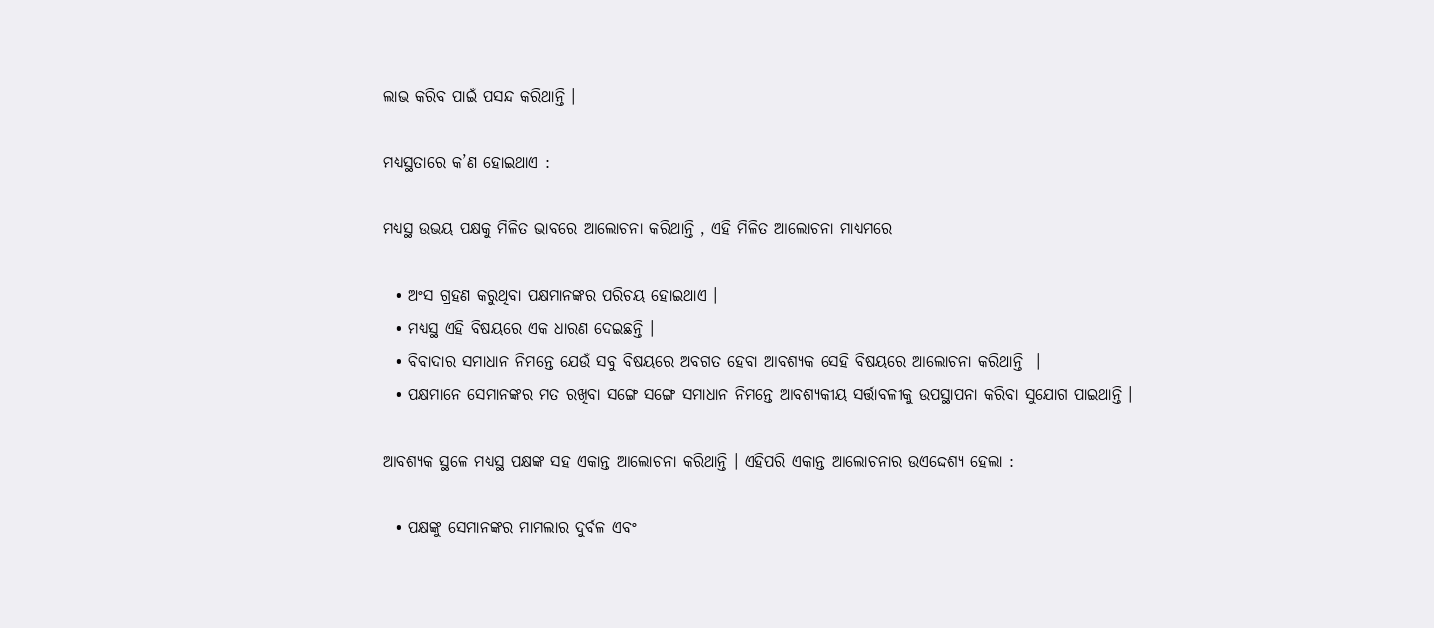ଲାଭ କରିବ ପାଇଁ ପସନ୍ଦ କରିଥାନ୍ତି ।

ମଧ୍ୟସ୍ଥତାରେ କ’ଣ ହୋଇଥାଏ :

ମଧ୍ୟସ୍ଥ ଉଭୟ ପକ୍ଷକୁ ମିଳିତ ଭାବରେ ଆଲୋଚନା କରିଥାନ୍ତି , ଏହି ମିଳିତ ଆଲୋଚନା ମାଧ୍ୟମରେ

  • ଅଂସ ଗ୍ରହଣ କରୁଥିବା ପକ୍ଷମାନଙ୍କର ପରିଚୟ ହୋଇଥାଏ ।
  • ମଧ୍ୟସ୍ଥ ଏହି ବିଷୟରେ ଏକ ଧାରଣ ଦେଇଛନ୍ତି ।
  • ବିବାଦାର ସମାଧାନ ନିମନ୍ତେ ଯେଉଁ ସବୁ ବିଷୟରେ ଅବଗତ ହେବା ଆବଶ୍ୟକ ସେହି ବିଷୟରେ ଆଲୋଚନା କରିଥାନ୍ତି  ।
  • ପକ୍ଷମାନେ ସେମାନଙ୍କର ମତ ରଖିବା ସଙ୍ଗେ ସଙ୍ଗେ ସମାଧାନ ନିମନ୍ତେ ଆବଶ୍ୟକୀୟ ସର୍ତ୍ତାବଳୀକୁ ଉପସ୍ଥାପନା କରିବା ସୁଯୋଗ ପାଇଥାନ୍ତି ।

ଆବଶ୍ୟକ ସ୍ଥଳେ ମଧ୍ୟସ୍ଥ ପକ୍ଷଙ୍କ ସହ ଏକାନ୍ତ ଆଲୋଚନା କରିଥାନ୍ତି । ଏହିପରି ଏକାନ୍ତ ଆଲୋଚନାର ଉଏଦ୍ଦେଶ୍ୟ ହେଲା :

  • ପକ୍ଷଙ୍କୁ ସେମାନଙ୍କର ମାମଲାର ଦୁର୍ବଳ ଏବଂ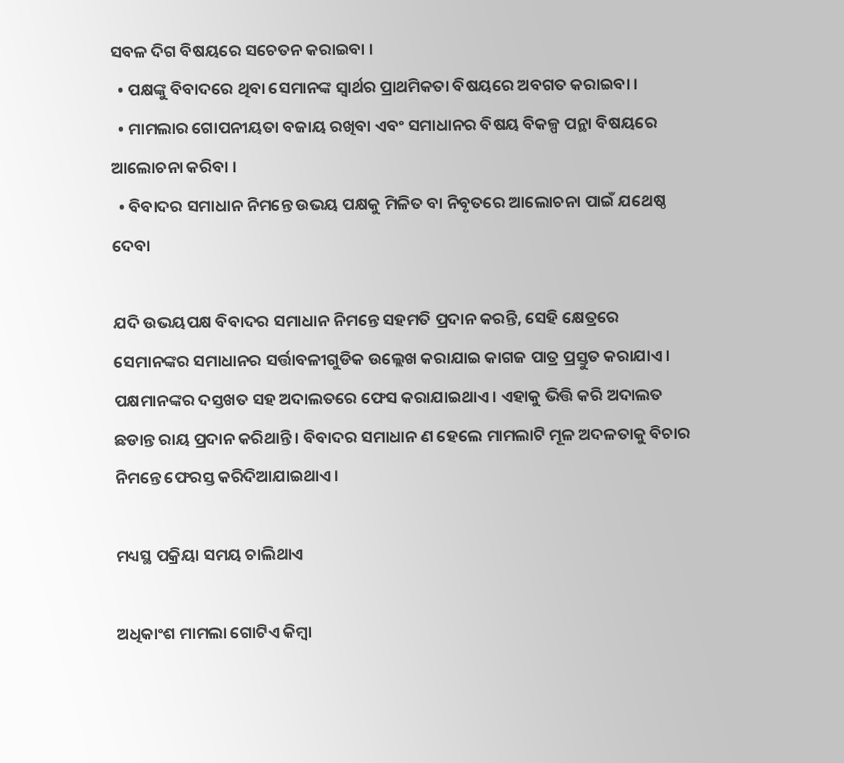ସବଳ ଦିଗ ବିଷୟରେ ସଚେତନ କରାଇବା ।
  • ପକ୍ଷଙ୍କୁ ବିବାଦରେ ଥିବା ସେମାନଙ୍କ ସ୍ଵାର୍ଥର ପ୍ରାଥମିକତା ବିଷୟରେ ଅବଗତ କରାଇବା ।
  • ମାମଲାର ଗୋପନୀୟତା ବଜାୟ ରଖିବା ଏବଂ ସମାଧାନର ବିଷୟ ବିକଳ୍ପ ପନ୍ଥା ବିଷୟରେ ଆଲୋଚନା କରିବା ।
  • ବିବାଦର ସମାଧାନ ନିମନ୍ତେ ଉଭୟ ପକ୍ଷକୁ ମିଳିତ ବା ନିବୃତରେ ଆଲୋଚନା ପାଇଁ ଯଥେଷ୍ଠ ଦେବା

ଯଦି ଉଭୟପକ୍ଷ ବିବାଦର ସମାଧାନ ନିମନ୍ତେ ସହମତି ପ୍ରଦାନ କରନ୍ତି, ସେହି କ୍ଷେତ୍ରରେ ସେମାନଙ୍କର ସମାଧାନର ସର୍ତ୍ତାବଳୀଗୁଡିକ ଉଲ୍ଲେଖ କରାଯାଇ କାଗଜ ପାତ୍ର ପ୍ରସ୍ତୁତ କରାଯାଏ । ପକ୍ଷମାନଙ୍କର ଦସ୍ତଖତ ସହ ଅଦାଲତରେ ଫେସ କରାଯାଇଥାଏ । ଏହାକୁ ଭିତ୍ତି କରି ଅଦାଲତ ଛଡାନ୍ତ ରାୟ ପ୍ରଦାନ କରିଥାନ୍ତି । ବିବାଦର ସମାଧାନ ଣ ହେଲେ ମାମଲାଟି ମୂଳ ଅଦଳତାକୁ ବିଚାର ନିମନ୍ତେ ଫେରସ୍ତ କରିଦିଆଯାଇଥାଏ ।

ମଧ୍ୟସ୍ଥ ପକ୍ରିୟା ସମୟ ଚାଲିଥାଏ

ଅଧିକାଂଶ ମାମଲା ଗୋଟିଏ କିମ୍ବା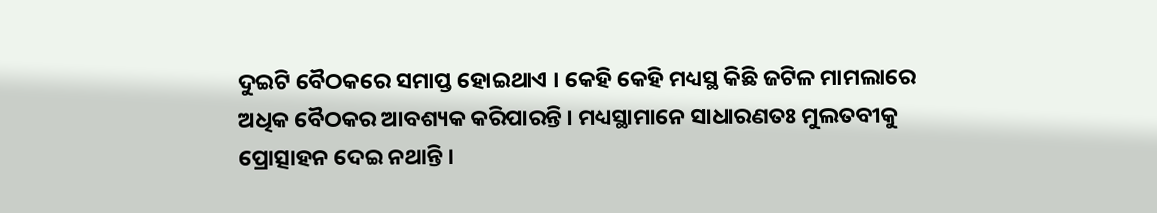ଦୁଇଟି ବୈଠକରେ ସମାପ୍ତ ହୋଇଥାଏ । କେହି କେହି ମଧ୍ୟସ୍ଥ କିଛି ଜଟିଳ ମାମଲାରେ ଅଧିକ ବୈଠକର ଆବଶ୍ୟକ କରିପାରନ୍ତି । ମଧ୍ୟସ୍ଥାମାନେ ସାଧାରଣତଃ ମୁଲତବୀକୁ ପ୍ରୋତ୍ସାହନ ଦେଇ ନଥାନ୍ତି ।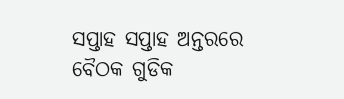ସପ୍ତାହ ସପ୍ତାହ ଅନ୍ତରରେ ବୈଠକ ଗୁଡିକ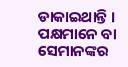ଡାକାଇଥାନ୍ତି । ପକ୍ଷମାନେ ବା ସେମାନଙ୍କର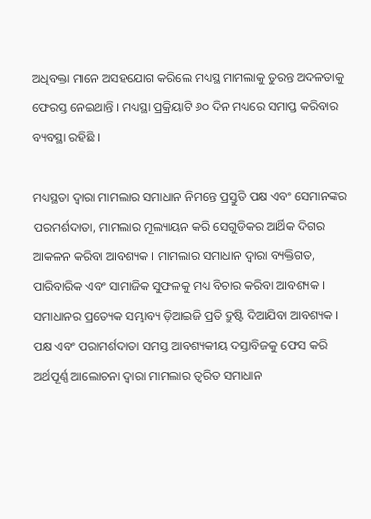ଅଧିବକ୍ତା ମାନେ ଅସହଯୋଗ କରିଲେ ମଧ୍ୟସ୍ଥ ମାମଲାକୁ ତୁରନ୍ତ ଅଦଳତାକୁ ଫେରସ୍ତ ନେଇଥାନ୍ତି । ମଧ୍ୟସ୍ଥା ପ୍ରକ୍ରିୟାଟି ୬୦ ଦିନ ମଧ୍ୟରେ ସମାପ୍ତ କରିବାର ବ୍ୟବସ୍ଥା ରହିଛି ।

ମଧ୍ୟସ୍ଥତା ଦ୍ଵାରା ମାମଲାର ସମାଧାନ ନିମନ୍ତେ ପ୍ରସ୍ତୁତି ପକ୍ଷ ଏବଂ ସେମାନଙ୍କର ପରମର୍ଶଦାତା, ମାମଲାର ମୂଲ୍ୟାୟନ କରି ସେଗୁଡିକର ଆର୍ଥିକ ଦିଗର ଆକଳନ କରିବା ଆବଶ୍ୟକ । ମାମଲାର ସମାଧାନ ଦ୍ଵାରା ବ୍ୟକ୍ତିଗତ, ପାରିବାରିକ ଏବଂ ସାମାଜିକ ସୁଫଳକୁ ମଧ୍ୟ ବିଚାର କରିବା ଆବଶ୍ୟକ । ସମାଧାନର ପ୍ରତ୍ୟେକ ସମ୍ଭାବ୍ୟ ଡ଼ିଆଇଜି ପ୍ରତି ଦ୍ରୁଷ୍ଟି ଦିଆଯିବା ଆବଶ୍ୟକ । ପକ୍ଷ ଏବଂ ପରାମର୍ଶଦାତା ସମସ୍ତ ଆବଶ୍ୟକୀୟ ଦସ୍ତାବିଜକୁ ଫେସ କରି ଅର୍ଥପୂର୍ଣ୍ଣ ଆଲୋଚନା ଦ୍ଵାରା ମାମଲାର ତ୍ଵରିତ ସମାଧାନ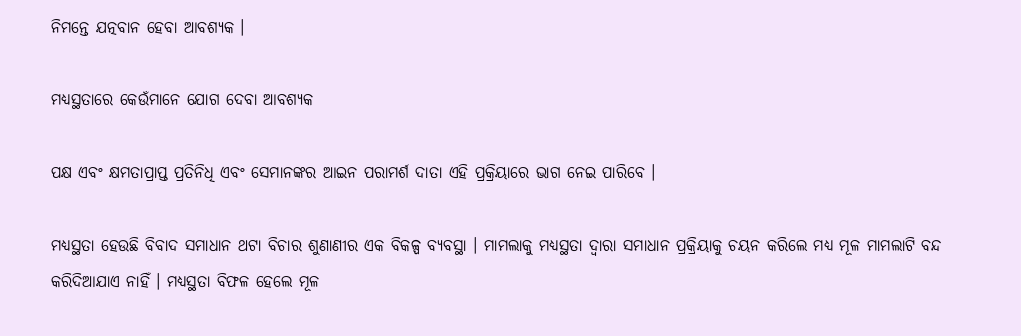ନିମନ୍ତେ ଯତ୍ନବାନ ହେବା ଆବଶ୍ୟକ ।

ମଧ୍ୟସ୍ଥତାରେ କେଉଁମାନେ ଯୋଗ ଦେବା ଆବଶ୍ୟକ

ପକ୍ଷ ଏବଂ କ୍ଷମତାପ୍ରାପ୍ତ ପ୍ରତିନିଧି ଏବଂ ସେମାନଙ୍କର ଆଇନ ପରାମର୍ଶ ଦାତା ଏହି ପ୍ରକ୍ରିୟାରେ ଭାଗ ନେଇ ପାରିବେ ।

ମଧ୍ୟସ୍ଥତା ହେଉଛି ବିବାଦ ସମାଧାନ ଥଟା ବିଚାର ଶୁଣାଣୀର ଏକ ବିକଳ୍ପ ବ୍ୟବସ୍ଥା । ମାମଲାକୁ ମଧ୍ୟସ୍ଥତା ଦ୍ଵାରା ସମାଧାନ ପ୍ରକ୍ରିୟାକୁ ଚୟନ କରିଲେ ମଧ୍ୟ ମୂଳ ମାମଲାଟି ବନ୍ଦ କରିଦିଆଯାଏ ନାହିଁ । ମଧ୍ୟସ୍ଥତା ବିଫଳ ହେଲେ ମୂଳ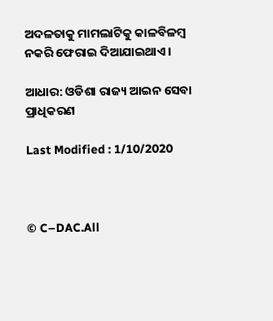ଅଦଳତାକୁ ମାମଲାଟିକୁ କାଳବିଳମ୍ବ ନକରି ଫେରାଇ ଦିଆଯାଇଥାଏ ।

ଆଧାର: ଓଡିଶା ରାଜ୍ୟ ଆଇନ ସେବା ପ୍ରାଧିକରଣ

Last Modified : 1/10/2020



© C–DAC.All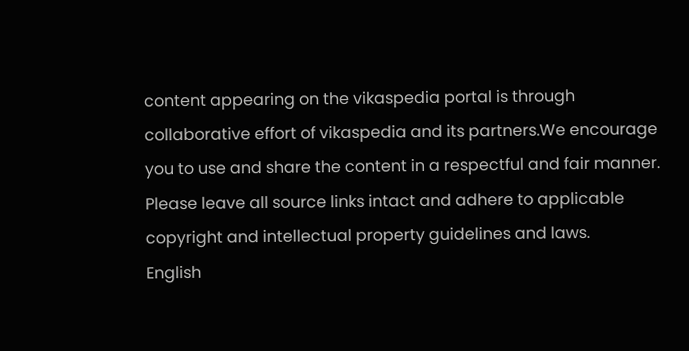content appearing on the vikaspedia portal is through collaborative effort of vikaspedia and its partners.We encourage you to use and share the content in a respectful and fair manner. Please leave all source links intact and adhere to applicable copyright and intellectual property guidelines and laws.
English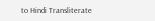to Hindi Transliterate